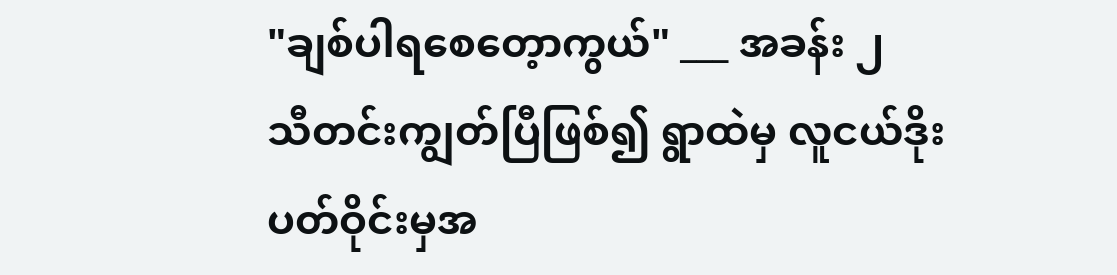"ချစ်ပါရစေတေ့ာကွယ်" ___ အခန်း ၂
သီတင်းကျွတ်ပြီဖြစ်၍ ရွာထဲမှ လူငယ်ဒိုးပတ်ဝိုင်းမှအ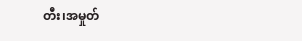တီး၊အမှုတ်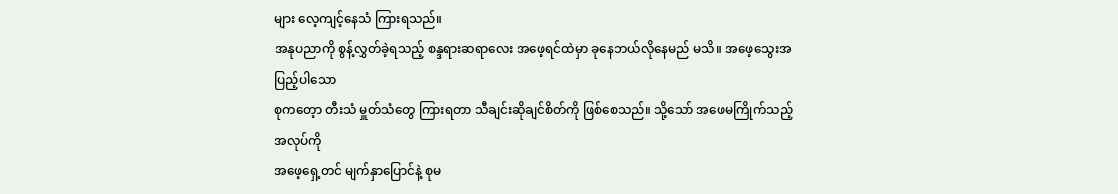များ လေ့ကျင့်နေသံ ကြားရသည်။
အနုပညာကို စွန့်လွှတ်ခဲ့ရသည့် စန္ဒရားဆရာလေး အဖေ့ရင်ထဲမှာ ခုနေဘယ်လိုနေမည် မသိ။ အဖေ့သွေးအပြည့်ပါသော
စုကတေ့ာ တီးသံ မှူတ်သံတွေ ကြားရတာ သီချင်းဆိုချင်စိတ်ကို ဖြစ်စေသည်။ သို့သော် အဖေမကြိုက်သည့် အလုပ်ကို
အဖေ့ရှေ့တင် မျက်နှာပြောင်နဲ့ စုမ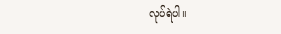လုပ်ရဲပါ။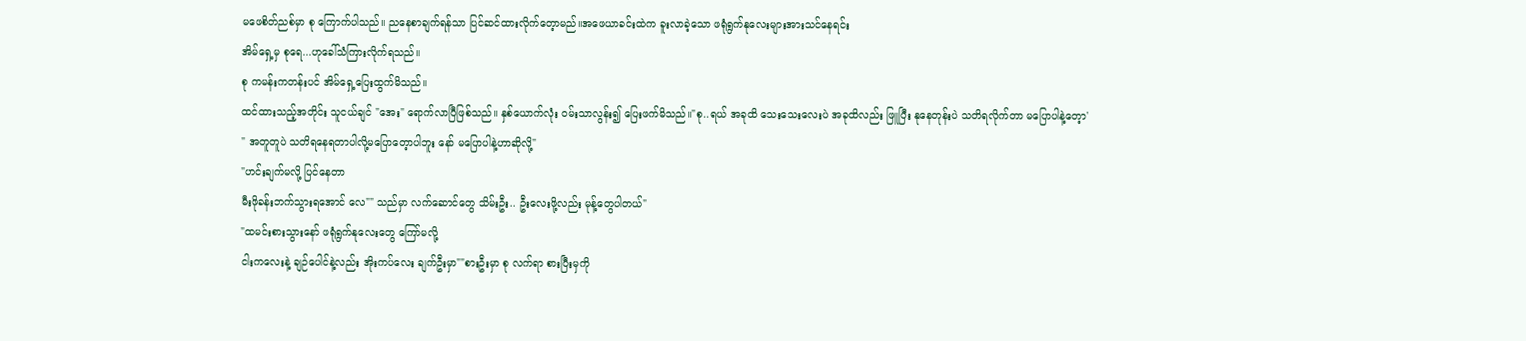မဖေစိတ်ညစ်မှာ စု ကြောက်ပါသည်။ ညနေစာချက်ရန်သာ ပြင်ဆင်ထားလိုက်တေ့ာမည်။အဖေယာခင်းထဲက ခူးလာခဲ့သော ဖရုံရွက်နုလေးများအားသင်နေရင်း
အိမ်ရှေ့မှ စုရေ...ဟုခေါ်သံကြားလိုက်ရသည်။
စု ကမန်းကတန်းပင် အိမ်ရှေ့ပြေးထွက်မိသည်။
ထင်ထားသည့်အတိုင်း သူငယ်ချင် "အေး" ရောက်လာပြီဖြစ်သည်။ နှစ်ယောက်လုံး ဝမ်းသာလွန်း၍ ပြေးဖက်မိသည်။"စု..ရယ် အခုထိ သေးသေးလေးပဲ အခုထိလည်း ဖြူပြီး နုနေတုန်းပဲ သတိရလိုက်တာ မပြောပါနဲ့တေ့ာ'
" အတူတူပဲ သတိရနေရတာပါလို့မပြောတေ့ာပါဘူး နော် မပြောပါနဲ့ဟာဆိုလို့"
"ဟင်းချက်မလို့ ပြင်နေတာ
မီးဖိုခန်းဘက်သွားရအောင် လေ"" သည်မှာ လက်ဆောင်တွေ သိမ်းဦး.. ဦးလေးဖို့လည်း မုန့်တွေပါတယ်"
"ထမင်းစားသွားနော် ဖရုံရွက်နုလေးတွေ ကြော်မလို့
ငါးကလေးနဲ့ ချဉ်ပေါင်နဲ့လည်း အိုးကပ်လေး ချက်ဦးမှာ""စားဦးမှာ စု လက်ရာ စားပြီးမှကို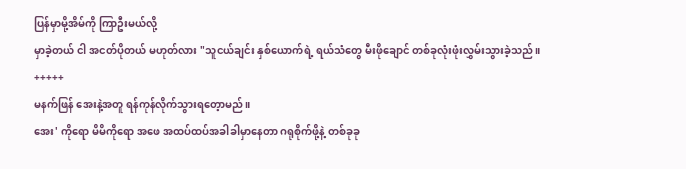ပြန်မှာမို့အိမ်ကို ကြာဦးမယ်လို့
မှာခဲ့တယ် ငါ အငတ်ပိုတယ် မဟုတ်လား "သူငယ်ချင်း နှစ်ယောက်ရဲ့ ရယ်သံတွေ မီးဖိုချောင် တစ်ခုလုံးဖုံးလွှမ်းသွားခဲ့သည်။
+++++
မနက်ဖြန် အေးနဲ့အတူ ရန်ကုန်လိုက်သွားရတေ့ာမည်။
အေး' ကိုရော မိမိကိုရော အဖေ အထပ်ထပ်အခါခါမှာနေတာ ဂရုစိုက်ဖို့နဲ့ တစ်ခုခု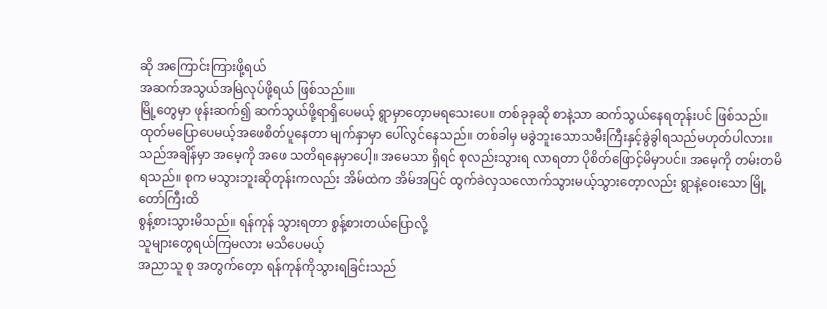ဆို အကြောင်းကြားဖို့ရယ်
အဆက်အသွယ်အမြဲလုပ်ဖို့ရယ် ဖြစ်သည်။။
မြို့တွေမှာ ဖုန်းဆက်၍ ဆက်သွယ်ဖို့ရာရှိပေမယ့် ရွာမှာတေ့ာမရသေးပေ။ တစ်ခုခုဆို စာနဲ့သာ ဆက်သွယ်နေရတုန်းပင် ဖြစ်သည်။
ထုတ်မပြောပေမယ့်အဖေစိတ်ပူနေတာ မျက်နှာမှာ ပေါ်လွင်နေသည်။ တစ်ခါမှ မခွဲဘူးသောသမီးကြီးနှင့်ခွဲခွါရသည်မဟုတ်ပါလား။ သည်အချိန်မှာ အမေ့ကို အဖေ သတိရနေမှာပေါ့။ အမေသာ ရှိရင် စုလည်းသွားရ လာရတာ ပိုစိတ်ဖြောင့်မိမှာပင်။ အမေ့ကို တမ်းတမိရသည်။ စုက မသွားဘူးဆိုတုန်းကလည်း အိမ်ထဲက အိမ်အပြင် ထွက်ခဲလှသလောက်သွားမယ့်သွားတေ့ာလည်း ရွာနဲ့ဝေးသော မြို့တော်ကြီးထိ
စွန့်စားသွားမိသည်။ ရန်ကုန် သွားရတာ စွန့်စားတယ်ပြောလို့
သူများတွေရယ်ကြမလား မသိပေမယ့်
အညာသူ စု အတွက်တေ့ာ ရန်ကုန်ကိုသွားရခြင်းသည်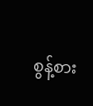စွန့်စား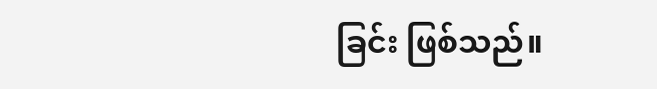ခြင်း ဖြစ်သည်။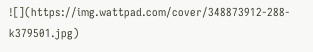![](https://img.wattpad.com/cover/348873912-288-k379501.jpg)